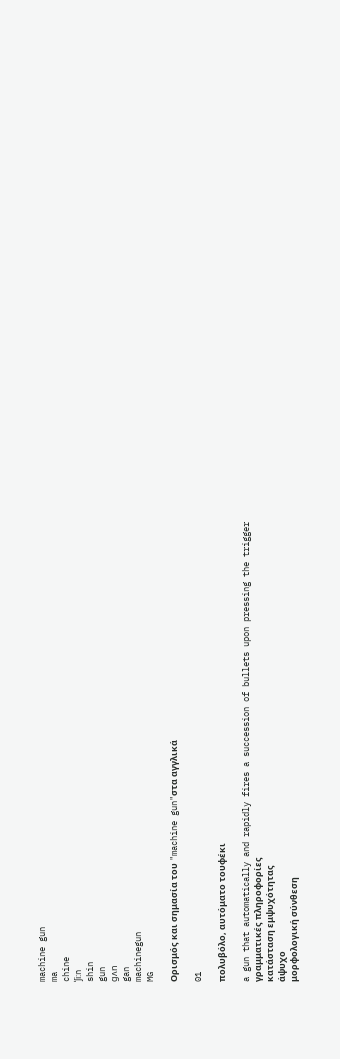machine gun
ma
chine
ˈʃi:n
shin
gun
gʌn
gan
machinegun
MG

Ορισμός και σημασία του "machine gun"στα αγγλικά

01

πολυβόλο, αυτόματο τουφέκι

a gun that automatically and rapidly fires a succession of bullets upon pressing the trigger
γραμματικές πληροφορίες
κατάσταση εμψυχότητας
άψυχο
μορφολογική σύνθεση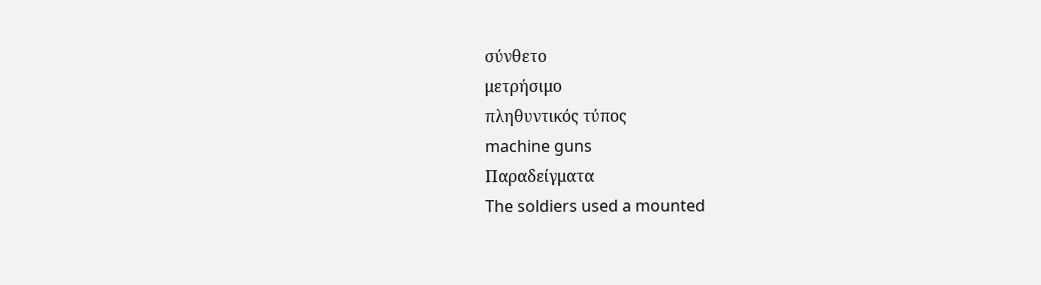σύνθετο
μετρήσιμο
πληθυντικός τύπος
machine guns
Παραδείγματα
The soldiers used a mounted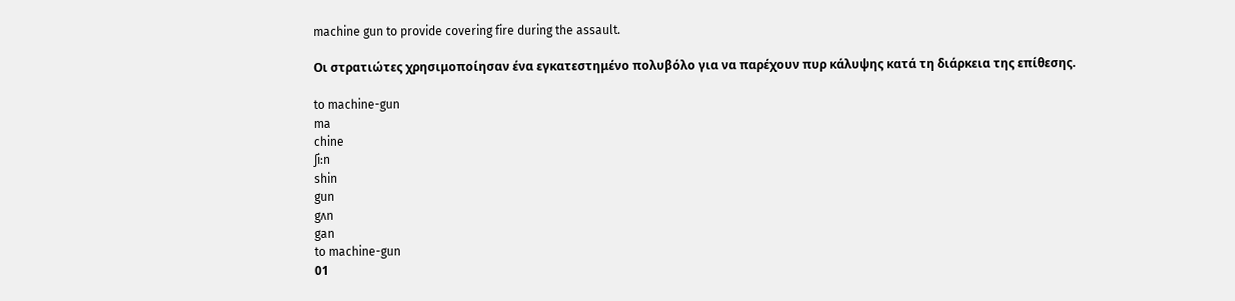machine gun to provide covering fire during the assault.

Οι στρατιώτες χρησιμοποίησαν ένα εγκατεστημένο πολυβόλο για να παρέχουν πυρ κάλυψης κατά τη διάρκεια της επίθεσης.

to machine-gun
ma
chine
ʃi:n
shin
gun
gʌn
gan
to machine-gun
01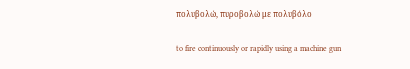πολυβολώ, πυροβολώ με πολυβόλο

to fire continuously or rapidly using a machine gun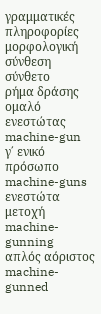γραμματικές πληροφορίες
μορφολογική σύνθεση
σύνθετο
ρήμα δράσης
ομαλό
ενεστώτας
machine-gun
γ΄ ενικό πρόσωπο
machine-guns
ενεστώτα μετοχή
machine-gunning
απλός αόριστος
machine-gunned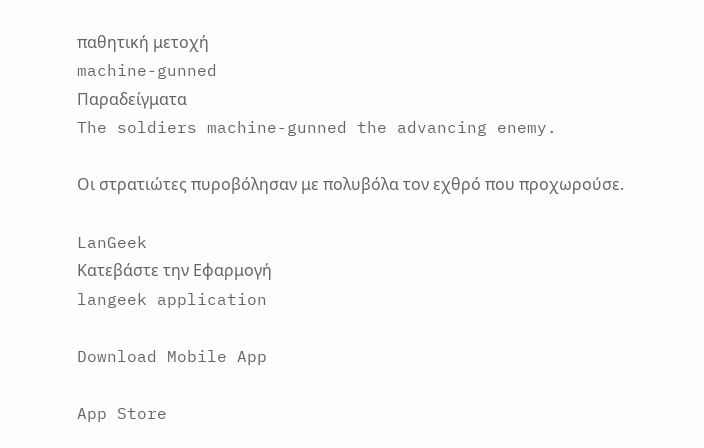παθητική μετοχή
machine-gunned
Παραδείγματα
The soldiers machine-gunned the advancing enemy.

Οι στρατιώτες πυροβόλησαν με πολυβόλα τον εχθρό που προχωρούσε.

LanGeek
Κατεβάστε την Εφαρμογή
langeek application

Download Mobile App

App Store